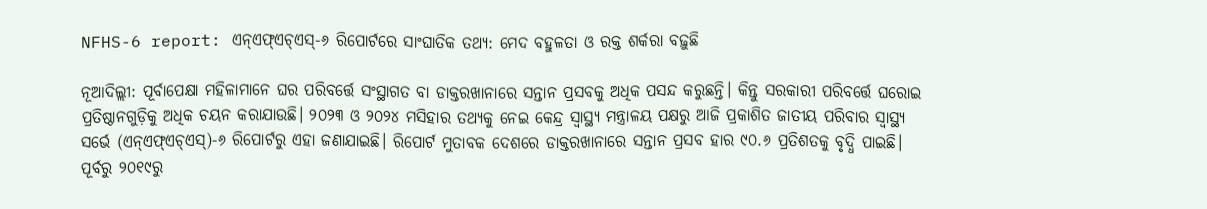NFHS-6 report: ଏନ୍‌ଏଫ୍‌ଏଚ୍‌ଏସ୍‌-୬ ରିପୋର୍ଟରେ ସାଂଘାତିକ ତଥ୍ୟ: ମେଦ ବହୁଳତା ଓ ରକ୍ତ ଶର୍କରା ବଢ଼ୁଛି

ନୂଆଦିଲ୍ଲୀ: ପୂର୍ବାପେକ୍ଷା ମହିଳାମାନେ ଘର ପରିବର୍ତ୍ତେ ସଂସ୍ଥାଗତ ବା ଡାକ୍ତରଖାନାରେ ସନ୍ତାନ ପ୍ରସବକୁ ଅଧିକ ପସନ୍ଦ କରୁଛନ୍ତି। କିନ୍ତୁ ସରକାରୀ ପରିବର୍ତ୍ତେ ଘରୋଇ ପ୍ରତିଷ୍ଠାନଗୁଡ଼ିକୁ ଅଧିକ ଚୟନ କରାଯାଉଛି। ୨୦୨୩ ଓ ୨୦୨୪ ମସିହାର ତଥ୍ୟକୁ ନେଇ କେନ୍ଦ୍ର ସ୍ବାସ୍ଥ୍ୟ ମନ୍ତ୍ରାଳୟ ପକ୍ଷରୁ ଆଜି ପ୍ରକାଶିତ ଜାତୀୟ ପରିବାର ସ୍ବାସ୍ଥ୍ୟ ସର୍ଭେ (ଏନ୍‌ଏଫ୍‌ଏଚ୍‌ଏସ୍‌)-୬ ରିପୋର୍ଟରୁ ଏହା ଜଣାଯାଇଛି। ରିପୋର୍ଟ ମୁତାବକ ଦେଶରେ ଡାକ୍ତରଖାନାରେ ସନ୍ତାନ ପ୍ରସବ ହାର ୯୦.୬ ପ୍ରତିଶତକୁ ବୃଦ୍ଧି ପାଇଛି। ପୂର୍ବରୁ ୨୦୧୯ରୁ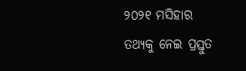୨୦୨୧ ମସିହାର ତଥ୍ୟକୁ ନେଇ ପ୍ରସ୍ତୁତ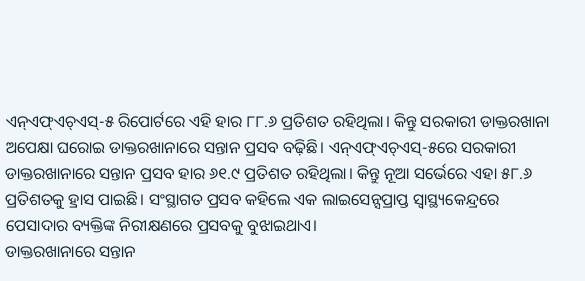ଏନ୍‌ଏଫ୍ଏଚ୍‌ଏସ୍‌-୫ ରିପୋର୍ଟରେ ଏହି ହାର ୮୮.୬ ପ୍ରତିଶତ ରହିଥିଲା। କିନ୍ତୁ ସରକାରୀ ଡାକ୍ତରଖାନା ଅପେକ୍ଷା ଘରୋଇ ଡାକ୍ତରଖାନାରେ ସନ୍ତାନ ପ୍ରସବ ବଢ଼ିଛି। ଏନ୍‌ଏଫ୍‌ଏଚ୍‌ଏସ୍‌-୫ରେ ସରକାରୀ ଡାକ୍ତରଖାନାରେ ସନ୍ତାନ ପ୍ରସବ ହାର ୬୧.୯ ପ୍ରତିଶତ ରହିଥିଲା। କିନ୍ତୁ ନୂଆ ସର୍ଭେରେ ଏହା ୫୮.୬ ପ୍ରତିଶତକୁ ହ୍ରାସ ପାଇଛି। ସଂସ୍ଥାଗତ ପ୍ରସବ କହିଲେ ଏକ ଲାଇସେନ୍ସପ୍ରାପ୍ତ ସ୍ବାସ୍ଥ୍ୟକେନ୍ଦ୍ରରେ ପେସାଦାର ବ୍ୟକ୍ତିଙ୍କ ନିରୀକ୍ଷଣରେ ପ୍ରସବକୁ ବୁଝାଇଥାଏ।
ଡାକ୍ତରଖାନାରେ ସନ୍ତାନ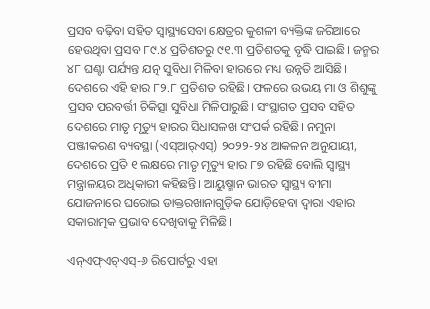ପ୍ରସବ ବଢ଼ିବା ସହିତ ସ୍ବାସ୍ଥ୍ୟ‌ସେବା କ୍ଷେତ୍ରର କୁଶଳୀ ବ୍ୟକ୍ତିଙ୍କ ଜରିଆରେ ହେଉଥିବା ପ୍ରସବ ୮୯.୪ ପ୍ରତିଶତରୁ ୯୧.୩ ପ୍ରତିଶତକୁ ବୃଦ୍ଧି ପାଇଛି। ଜନ୍ମର ୪୮ ଘଣ୍ଟା ପର୍ଯ୍ୟନ୍ତ ଯତ୍ନ ସୁବିଧା ମିଳିବା ହାରରେ ମଧ୍ୟ ଉନ୍ନତି ଆସିଛି। ଦେଶରେ ଏହି ହାର ୮୨.୮ ପ୍ରତିଶତ ରହିଛି। ଫଳରେ ଉଭୟ ମା ଓ ଶିଶୁଙ୍କୁ ପ୍ରସବ ପରବର୍ତ୍ତୀ ଚିକିତ୍ସା ସୁବିଧା ମିଳିପାରୁଛି। ସଂସ୍ଥାଗତ ପ୍ରସବ ସହିତ ଦେଶରେ ମାତୃ ମୃତ୍ୟୁ ହାରର ସିଧାସଳଖ ସଂପର୍କ ରହିଛି। ନମୁନା ପଞ୍ଜୀକରଣ ବ୍ୟବସ୍ଥା (ଏସ୍‌ଆର୍‌ଏସ୍‌) ୨୦୨୨-୨୪ ଆକଳନ ଅନୁଯାୟୀ, ଦେଶରେ ପ୍ରତି ୧ ଲକ୍ଷରେ ମାତୃ ମୃତ୍ୟୁ ହାର ୮୭ ରହିଛି ବୋଲି ସ୍ବାସ୍ଥ୍ୟ ମନ୍ତ୍ରାଳୟର ଅଧିକାରୀ କହିଛନ୍ତି। ଆୟୁଷ୍ମାନ ଭାରତ ସ୍ବାସ୍ଥ୍ୟ ବୀମା ଯୋଜନାରେ ଘରୋଇ ଡାକ୍ତରଖାନାଗୁଡ଼ିକ ଯୋଡ଼ିହେବା ଦ୍ବାରା ଏହାର ସକାରାତ୍ମକ ପ୍ରଭାବ ଦେଖିବାକୁ ମିଳିଛି।

ଏନ୍‌ଏଫ୍‌ଏଚ୍‌ଏସ୍‌-୬ ରିପୋର୍ଟରୁ ଏହା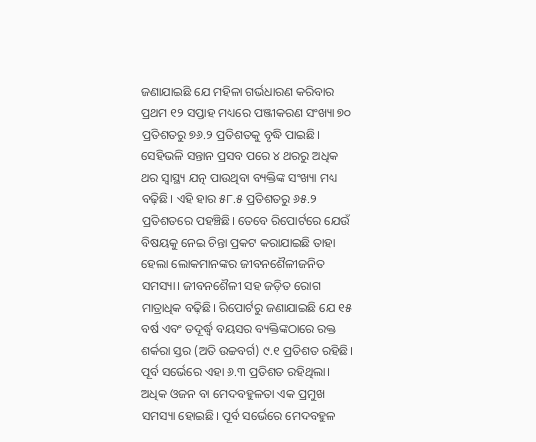ଜଣାଯାଇଛି ଯେ ମହିଳା ଗର୍ଭଧାରଣ କରିବାର ପ୍ରଥମ ୧୨ ସପ୍ତାହ ମଧ୍ୟରେ ପଞ୍ଜୀକରଣ ସଂଖ୍ୟା ୭୦ ପ୍ରତିଶତରୁ ୭୬.୨ ପ୍ରତିଶତକୁ ବୃଦ୍ଧି ପାଇଛି। ସେହିଭଳି ସନ୍ତାନ ପ୍ରସବ ପରେ ୪ ଥରରୁ ଅଧିକ ଥର ସ୍ବାସ୍ଥ୍ୟ ଯତ୍ନ ପାଉଥିବା ବ୍ୟକ୍ତିଙ୍କ ସଂଖ୍ୟା ମଧ୍ୟ ବଢ଼ିଛି। ଏହି ହାର ୫୮.୫ ପ୍ରତିଶତରୁ ୬୫.୨ ପ୍ରତିଶତରେ ପହଞ୍ଚିଛି। ତେବେ ରିପୋର୍ଟରେ ଯେଉଁ ବିଷୟକୁ ନେଇ ଚିନ୍ତା ପ୍ରକଟ କରାଯାଇଛି ତାହା ହେଲା ଲୋକମାନଙ୍କର ଜୀବନଶୈଳୀଜନିତ ସମସ୍ୟା। ଜୀବନଶୈଳୀ ସହ ଜଡ଼ିତ ରୋଗ ମାତ୍ରାଧିକ ବଢ଼ିଛି। ରିପୋର୍ଟରୁ ଜଣାଯାଇଛି ଯେ ୧୫ ବର୍ଷ ଏବଂ ତଦୂର୍ଦ୍ଧ୍ବ ବୟସର ବ୍ୟକ୍ତିଙ୍କଠାରେ ରକ୍ତ ଶର୍କରା ସ୍ତର (ଅତି ଉଚ୍ଚବର୍ଗ) ୯.୧ ପ୍ରତିଶତ ରହିଛି। ପୂର୍ବ ସର୍ଭେରେ ଏହା ୬.୩ ପ୍ରତିଶତ ରହିଥିଲା। ଅଧିକ ଓଜନ ବା ମେଦବହୁଳତା ଏକ ପ୍ରମୁଖ ସମସ୍ୟା ହୋଇଛି। ପୂର୍ବ ସର୍ଭେରେ ମେଦବହୁଳ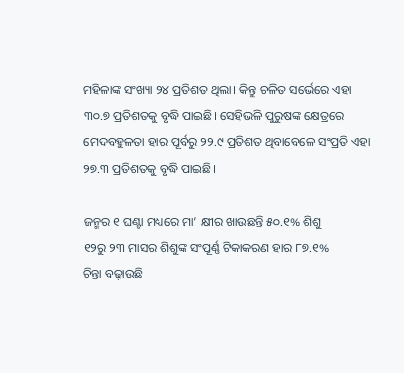ମହିଳାଙ୍କ ସଂଖ୍ୟା ୨୪ ପ୍ରତିଶତ ଥିଲା। କିନ୍ତୁ ଚଳିତ ସର୍ଭେରେ ଏହା ୩୦.୭ ପ୍ରତିଶତକୁ ବୃଦ୍ଧି ପାଇଛି। ସେହିଭଳି ପୁରୁଷଙ୍କ କ୍ଷେତ୍ରରେ ମେଦବହୁଳତା ହାର ପୂର୍ବରୁ ୨୨.୯ ପ୍ରତିଶତ ଥିବାବେଳେ ସଂପ୍ରତି ଏହା ୨୭.୩ ପ୍ରତିଶତକୁ ବୃଦ୍ଧି ପାଇଛି।

ଜନ୍ମର ୧ ଘଣ୍ଟା ମଧ୍ୟରେ ମା’ କ୍ଷୀର ଖାଉଛନ୍ତି ୫୦.୧% ଶିଶୁ
୧୨ରୁ ୨୩ ମାସର ଶିଶୁଙ୍କ ସଂପୂର୍ଣ୍ଣ ଟିକାକରଣ ହାର ୮୭.୧%
ଚିନ୍ତା ବଢ଼ାଉଛି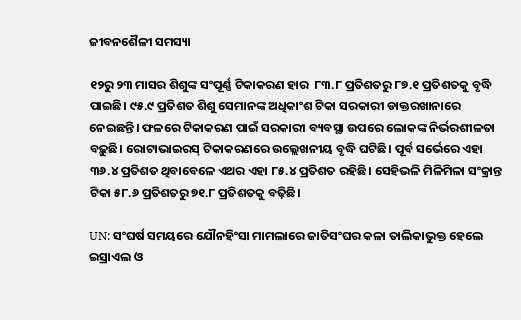ଜୀବନଶୈଳୀ ସମସ୍ୟା

୧୨ରୁ ୨୩ ମାସର ଶିଶୁଙ୍କ ସଂପୂର୍ଣ୍ଣ ଟିକାକରଣ ହାର  ୮୩.୮ ପ୍ରତିଶତରୁ ୮୭.୧ ପ୍ରତିଶତକୁ ବୃଦ୍ଧି ପାଇଛି। ୯୫.୯ ପ୍ରତିଶତ ଶିଶୁ ସେମାନଙ୍କ ଅଧିକାଂଶ ଟିକା ସରକାରୀ ଡାକ୍ତରଖାନାରେ ନେଇଛନ୍ତି। ଫଳରେ ଟିକାକରଣ ପାଇଁ ସରକାରୀ ବ୍ୟବସ୍ଥା ଉପରେ ଲୋକଙ୍କ ନିର୍ଭରଶୀଳତା ବଢ଼ୁଛି। ରୋଟାଭାଇରସ୍‌ ଟିକାକରଣରେ ଉଲ୍ଲେଖନୀୟ ବୃଦ୍ଧି ଘଟିଛି। ପୂର୍ବ ସର୍ଭେରେ ଏହା ୩୬.୪ ପ୍ରତିଶତ ଥିବାବେଳେ ଏଥର ଏହା ୮୫.୪ ପ୍ରତିଶତ ରହିଛି। ସେହିଭଳି ମିଳିମିଳା ସଂକ୍ରାନ୍ତ ଟିକା ୫୮.୬ ପ୍ରତିଶତରୁ ୭୧.୮ ପ୍ରତିଶତକୁ ବଢ଼ିଛି।

UN: ସଂଘର୍ଷ ସମୟରେ ଯୌନହିଂସା ମାମଲାରେ ଜାତିସଂଘର କଳା ତାଲିକାଭୁକ୍ତ ହେଲେ ଇସ୍ରାଏଲ ଓ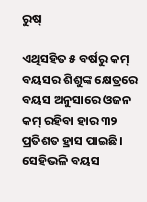ରୁଷ୍‌

ଏଥିସହିତ ୫ ବର୍ଷରୁ କମ୍‌ ବୟସର ଶିଶୁଙ୍କ କ୍ଷେତ୍ରରେ ବୟସ ଅନୁସାରେ ଓଜନ କମ୍‌ ରହିବା ହାର ୩୨ ପ୍ରତିଶତ ହ୍ରାସ ପାଇଛି। ସେହିଭଳି ବୟସ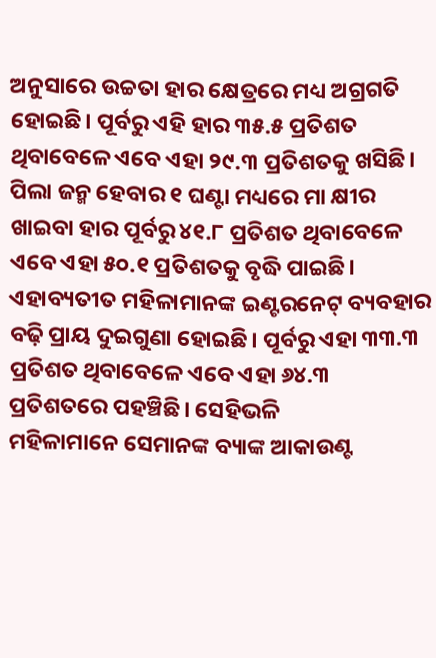ଅନୁସାରେ ଉଚ୍ଚତା ହାର କ୍ଷେତ୍ରରେ ମଧ୍ୟ ଅଗ୍ରଗତି ହୋଇଛି। ପୂର୍ବରୁ ଏହି ହାର ୩୫.୫ ପ୍ରତିଶତ ଥିବାବେଳେ ଏବେ ଏହା ୨୯.୩ ପ୍ରତିଶତକୁ ଖସିଛି। ପିଲା ଜନ୍ମ ହେବାର ୧ ଘଣ୍ଟା ମଧ୍ୟରେ ମା କ୍ଷୀର ଖାଇବା ହାର ପୂର୍ବରୁ ୪୧.୮ ପ୍ରତିଶତ ଥିବାବେଳେ ଏବେ ଏହା ୫୦.୧ ପ୍ରତିଶତକୁ ବୃଦ୍ଧି ପାଇଛି। ଏହାବ୍ୟତୀତ ମହିଳାମାନଙ୍କ ଇଣ୍ଟରନେଟ୍‌ ବ୍ୟବହାର ବଢ଼ି ପ୍ରାୟ ଦୁଇଗୁଣା ହୋଇଛି। ପୂର୍ବରୁ ଏହା ୩୩.୩ ପ୍ରତିଶତ ଥିବାବେଳେ ଏବେ ଏହା ୬୪.୩ ପ୍ରତିଶତରେ ପହଞ୍ଚିଛି। ସେହିଭଳି ମହିଳାମାନେ ‌ସେମାନଙ୍କ ବ୍ୟାଙ୍କ ଆକାଉଣ୍ଟ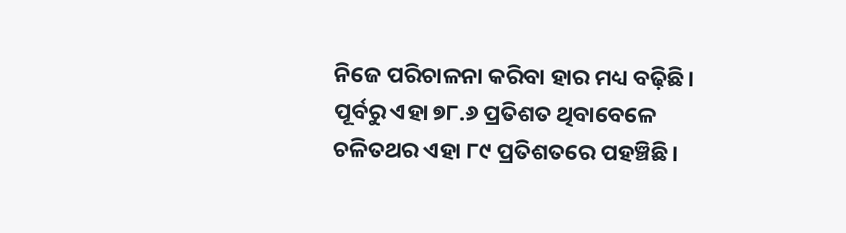ନିଜେ ପରିଚାଳନା କରିବା ହାର ମଧ୍ୟ ବଢ଼ିଛି। ପୂର୍ବରୁ ଏହା ୭୮.୬ ପ୍ରତିଶତ ଥିବାବେଳେ ଚଳିତଥର ଏହା ୮୯ ପ୍ରତିଶତରେ ପହଞ୍ଚିଛି।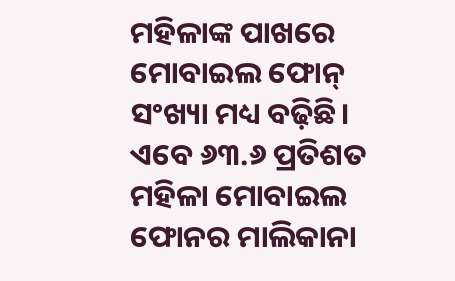ମହିଳାଙ୍କ ପାଖରେ ମୋବାଇଲ ‌ଫୋନ୍‌ ସଂଖ୍ୟା ମଧ୍ୟ ବଢ଼ିଛି। ଏବେ ୬୩.୬ ପ୍ରତିଶତ ମହିଳା ମୋବାଇଲ ଫୋନର ମାଲିକାନା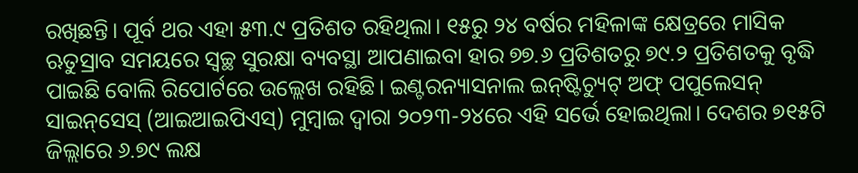ରଖିଛନ୍ତି। ପୂର୍ବ ଥର ଏହା ୫୩.୯ ପ୍ରତିଶତ ରହିଥିଲା। ୧୫ରୁ ୨୪ ବର୍ଷର ମହିଳାଙ୍କ କ୍ଷେତ୍ରରେ ମାସିକ ଋତୁସ୍ରାବ ସମୟରେ ସ୍ବଚ୍ଛ ସୁରକ୍ଷା ବ୍ୟବସ୍ଥା ଆପଣାଇବା ହାର ୭୭.୬ ପ୍ରତିଶତରୁ ୭୯.୨ ପ୍ରତିଶତକୁ ବୃଦ୍ଧି ପାଇଛି ବୋଲି ରିପୋର୍ଟରେ ଉଲ୍ଲେଖ ରହିଛି। ଇଣ୍ଟରନ୍ୟାସନାଲ ଇନ୍‌ଷ୍ଟିଚ୍ୟୁଟ୍‌ ଅଫ୍‌ ପପୁଲେସନ୍‌ ସାଇନ୍‌ସେସ୍‌ (ଆଇଆଇପିଏସ୍‌) ମୁମ୍ବାଇ ଦ୍ବାରା ୨୦୨୩-୨୪ରେ ଏହି ସର୍ଭେ ହୋଇଥିଲା। ଦେଶର ୭୧୫ଟି ଜିଲ୍ଲାରେ ୬.୭୯ ଲକ୍ଷ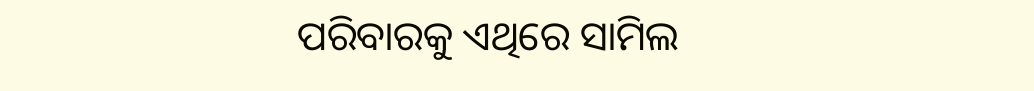ପରିବାରକୁ ଏଥିରେ ସାମିଲ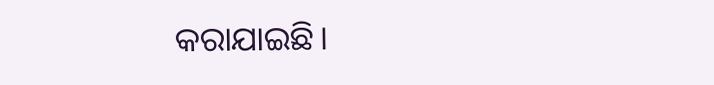କରାଯାଇଛି।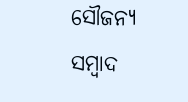ସୌଜନ୍ୟ ସମ୍ବାଦ